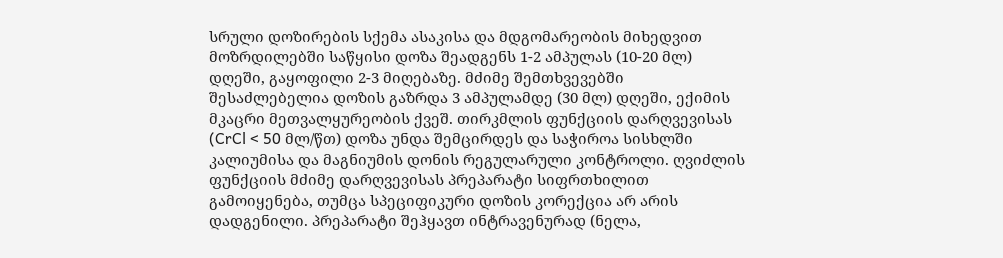სრული დოზირების სქემა ასაკისა და მდგომარეობის მიხედვით
მოზრდილებში საწყისი დოზა შეადგენს 1-2 ამპულას (10-20 მლ) დღეში, გაყოფილი 2-3 მიღებაზე. მძიმე შემთხვევებში შესაძლებელია დოზის გაზრდა 3 ამპულამდე (30 მლ) დღეში, ექიმის მკაცრი მეთვალყურეობის ქვეშ. თირკმლის ფუნქციის დარღვევისას (CrCl < 50 მლ/წთ) დოზა უნდა შემცირდეს და საჭიროა სისხლში კალიუმისა და მაგნიუმის დონის რეგულარული კონტროლი. ღვიძლის ფუნქციის მძიმე დარღვევისას პრეპარატი სიფრთხილით გამოიყენება, თუმცა სპეციფიკური დოზის კორექცია არ არის დადგენილი. პრეპარატი შეჰყავთ ინტრავენურად (ნელა,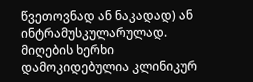წვეთოვნად ან ნაკადად) ან ინტრამუსკულარულად. მიღების ხერხი დამოკიდებულია კლინიკურ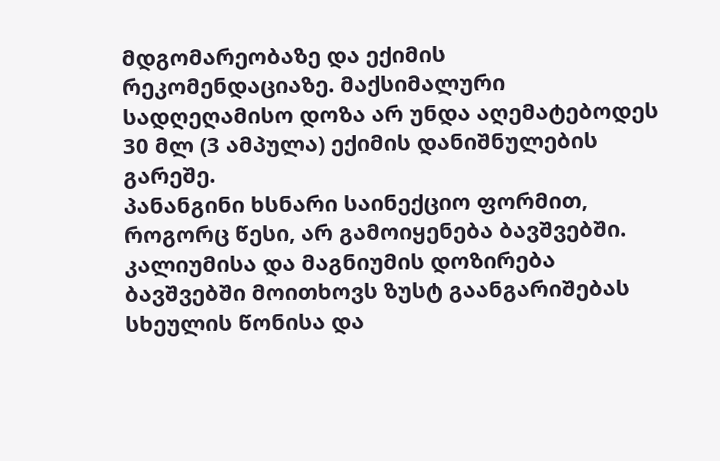მდგომარეობაზე და ექიმის რეკომენდაციაზე. მაქსიმალური სადღეღამისო დოზა არ უნდა აღემატებოდეს 30 მლ (3 ამპულა) ექიმის დანიშნულების გარეშე.
პანანგინი ხსნარი საინექციო ფორმით, როგორც წესი, არ გამოიყენება ბავშვებში. კალიუმისა და მაგნიუმის დოზირება ბავშვებში მოითხოვს ზუსტ გაანგარიშებას სხეულის წონისა და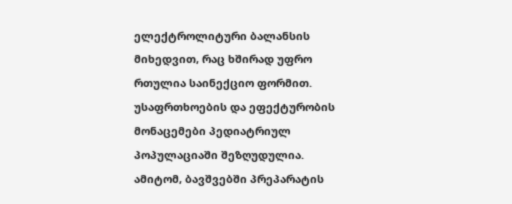ელექტროლიტური ბალანსის მიხედვით, რაც ხშირად უფრო რთულია საინექციო ფორმით. უსაფრთხოების და ეფექტურობის მონაცემები პედიატრიულ პოპულაციაში შეზღუდულია. ამიტომ, ბავშვებში პრეპარატის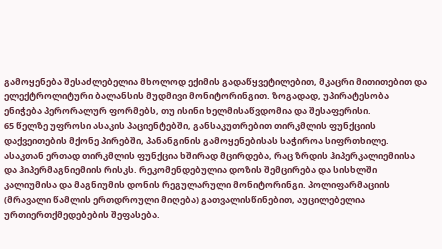გამოყენება შესაძლებელია მხოლოდ ექიმის გადაწყვეტილებით, მკაცრი მითითებით და ელექტროლიტური ბალანსის მუდმივი მონიტორინგით. ზოგადად, უპირატესობა ენიჭება პერორალურ ფორმებს, თუ ისინი ხელმისაწვდომია და შესაფერისი.
65 წელზე უფროსი ასაკის პაციენტებში, განსაკუთრებით თირკმლის ფუნქციის დაქვეითების მქონე პირებში, პანანგინის გამოყენებისას საჭიროა სიფრთხილე. ასაკთან ერთად თირკმლის ფუნქცია ხშირად მცირდება, რაც ზრდის ჰიპერკალიემიისა და ჰიპერმაგნიემიის რისკს. რეკომენდებულია დოზის შემცირება და სისხლში კალიუმისა და მაგნიუმის დონის რეგულარული მონიტორინგი. პოლიფარმაციის (მრავალი წამლის ერთდროული მიღება) გათვალისწინებით, აუცილებელია ურთიერთქმედებების შეფასება.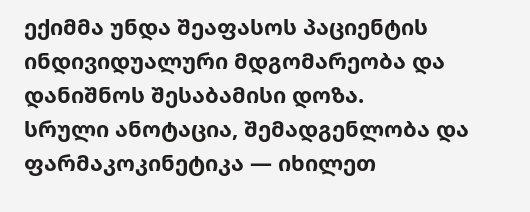ექიმმა უნდა შეაფასოს პაციენტის ინდივიდუალური მდგომარეობა და დანიშნოს შესაბამისი დოზა.
სრული ანოტაცია, შემადგენლობა და ფარმაკოკინეტიკა — იხილეთ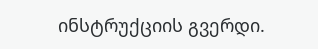ინსტრუქციის გვერდი.